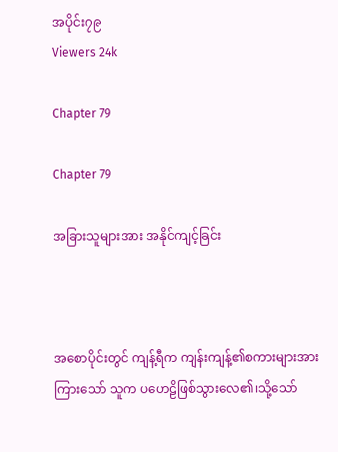အပိုင်း၇၉
Viewers 24k

Chapter 79

Chapter 79

အခြားသူများအား အနိုင်ကျင့်ခြင်း



အစောပိုင်းတွင် ကျန့်ရီက ကျန်းကျန့်၏စကားများအားကြားသော် သူက ပဟေဠိဖြစ်သွားလေ၏၊သို့သော်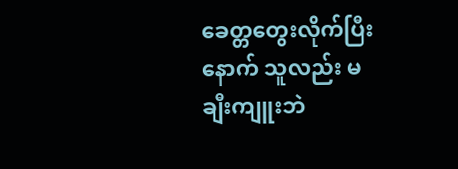ခေတ္တတွေးလိုက်ပြီးနောက် သူလည်း မချီးကျူးဘဲ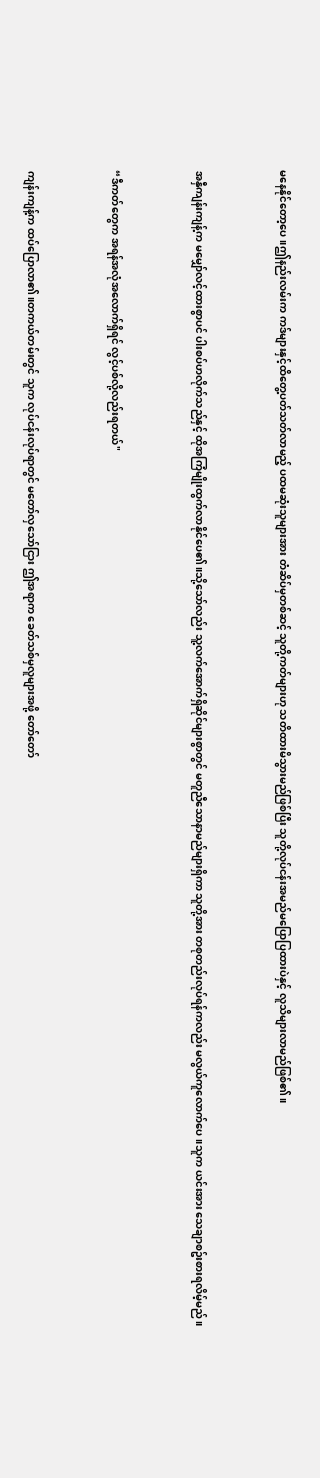မနေနိုင်တော့ပေ။ဤနည်းလမ်းက ကဒ်များနှင့်ထိတွေ့ပတ်သတ်လာမည့် ပထမဆုံးသူများအား တံဆိပ်မှတစ်ဆင့် သူတို့ကတ်များဟု သတိထားမိသွားမည်ဖြစ်ပြီး သူတို့လုပ်ငန်းအမည်မပြောပြထားပဲနှင့် လူသိများလာမည်ဖြစ်၏။


အနှီကျန်းကျန့်က မမျှော်လင့်ထားစွာပင် ပါးစပ်ဟလိုက်သည်နှင့် ထိုအကြံမျိုးထွက်လာနိုင်ပေ၏။သို့သော်လည်း သူ့လက်အောက်ရှိဆိုင်များစွာတွင် မတူညီသောနာမည်များရှိကာ သူတို့အား တစုတည်းလုပ်ရန်ကလည်း မလွယ်ကူလောက်ပေ။သူက ယင်းအား သေချာစဥ်းစားရလိမ့်မည်။


“ဒီကတ်တွေက အရန်အလုံအလောက်ရှိရင် လွင့်ပစ်လို့လည်းရတယ်"


ကျန်းကျန့်က ထပ်ပြောလာ၏။တကယ်တမ်းတွင် သူက လုပ်ငန်းလုပ်ရာတွင် မတော်လှသော်ငြား ဤအရာက ခေတ်သစ်မှလူများအဖို့ တော်တော်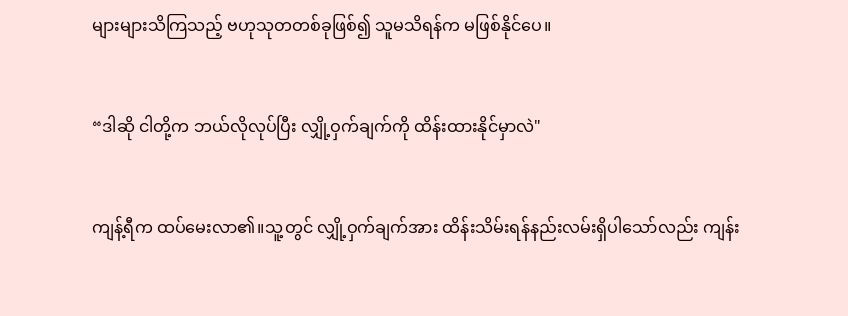များများသိကြသည့် ဗဟုသုတတစ်ခုဖြစ်၍ သူမသိရန်က မဖြစ်နိုင်ပေ။


“ဒါဆို ငါတို့က ဘယ်လိုလုပ်ပြီး လျှို့ဝှက်ချက်ကို ထိန်းထားနိုင်မှာလဲ"


ကျန့်ရီက ထပ်မေးလာ၏။သူ့တွင် လျှို့ဝှက်ချက်အား ထိန်းသိမ်းရန်နည်းလမ်းရှိပါသော်လည်း ကျန်း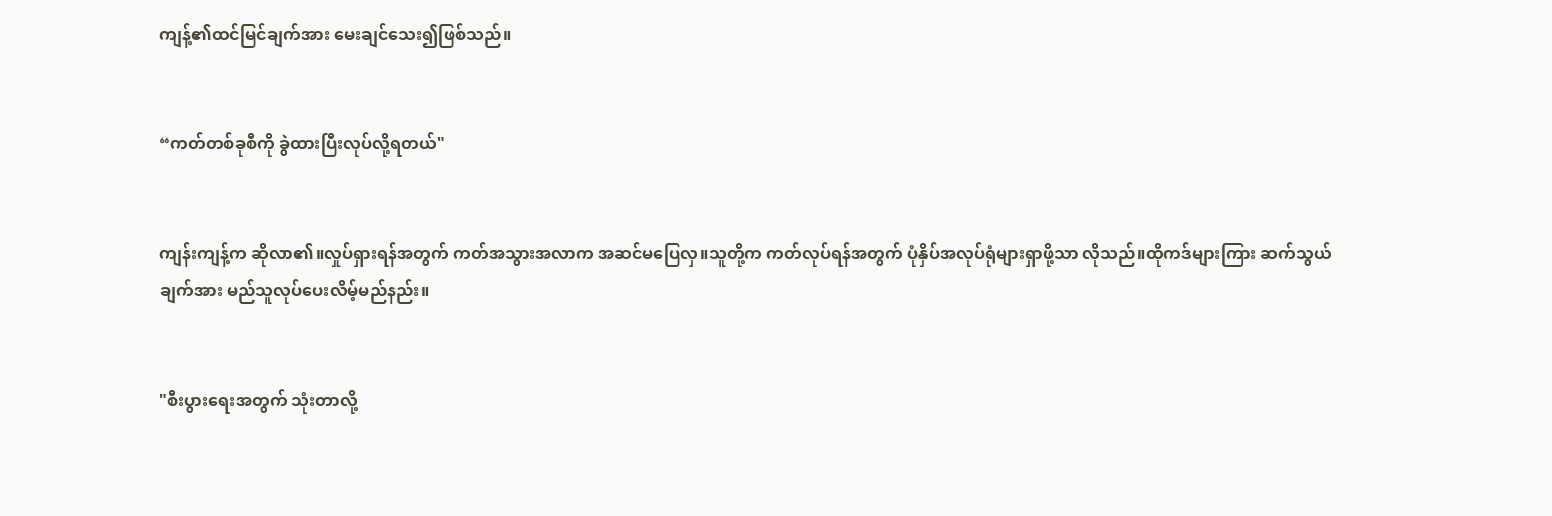ကျန့်၏ထင်မြင်ချက်အား မေးချင်သေး၍ဖြစ်သည်။


“ကတ်တစ်ခုစီကို ခွဲထားပြီးလုပ်လို့ရတယ်"


ကျန်းကျန့်က ဆိုလာ၏။လှုပ်ရှားရန်အတွက် ကတ်အသွားအလာက အဆင်မပြေလှ။သူတို့က ကတ်လုပ်ရန်အတွက် ပုံနှိပ်အလုပ်ရုံများရှာဖို့သာ လိုသည်။ထိုကဒ်များကြား ဆက်သွယ်ချက်အား မည်သူလုပ်ပေးလိမ့်မည်နည်း။


"စီးပွားရေးအတွက် သုံးတာလို့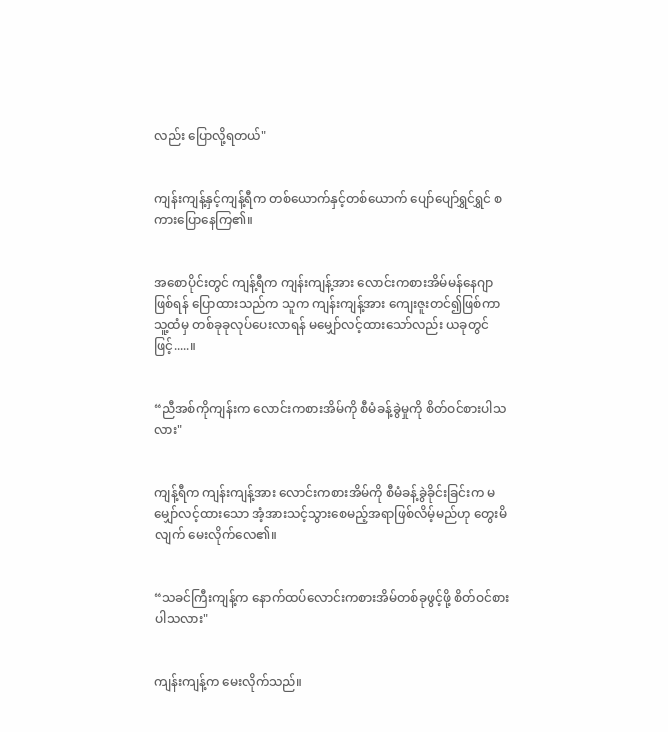လည်း ပြောလို့ရတယ်"


ကျန်းကျန့်နှင့်ကျန့်ရီက တစ်ယောက်နှင့်တစ်ယောက် ပျော်ပျော်ရွှင်ရွှင် စကားပြောနေကြ၏။


အစောပိုင်းတွင် ကျန့်ရီက ကျန်းကျန့်အား လောင်းကစားအိမ်မန်နေဂျာဖြစ်ရန် ပြောထားသည်က သူက ကျန်းကျန့်အား ကျေးဇူးတင်၍ဖြစ်ကာ သူ့ထံမှ တစ်ခုခုလုပ်ပေးလာရန် မမျှော်လင့်ထားသော်လည်း ယခုတွင်ဖြင့်.....။


“ညီအစ်ကိုကျန်းက လောင်းကစားအိမ်ကို စီမံခန့်ခွဲမှုကို စိတ်ဝင်စားပါသလား"


ကျန့်ရီက ကျန်းကျန့်အား လောင်းကစားအိမ်ကို စီမံခန့်ခွဲခိုင်းခြင်းက မမျှော်လင့်ထားသော အံ့အားသင့်သွားစေမည့်အရာဖြစ်လိမ့်မည်ဟု တွေးမိလျက် မေးလိုက်လေ၏။


“သခင်ကြီးကျန့်က နောက်ထပ်လောင်းကစားအိမ်တစ်ခုဖွင့်ဖို့ စိတ်ဝင်စားပါသလား"


ကျန်းကျန့်က မေးလိုက်သည်။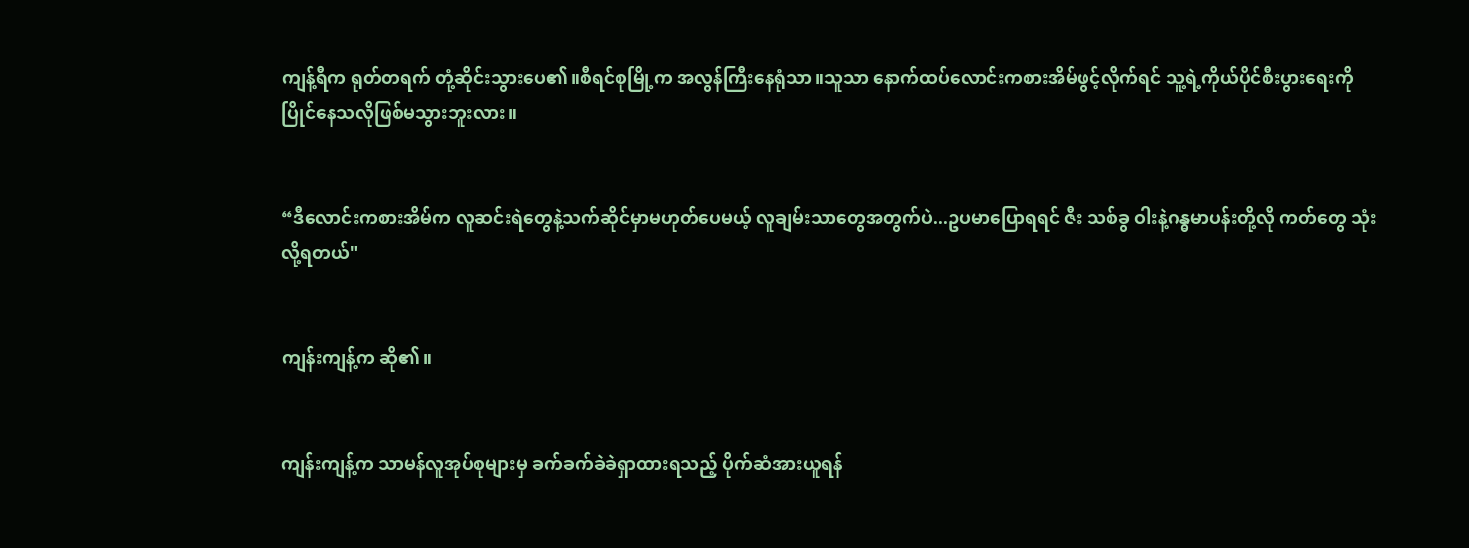ကျန့်ရီက ရုတ်တရက် တုံ့ဆိုင်းသွားပေ၏။စီရင်စုမြို့က အလွန်ကြီးနေရုံသာ။သူသာ နောက်ထပ်လောင်းကစားအိမ်ဖွင့်လိုက်ရင် သူ့ရဲ့ကိုယ်ပိုင်စီးပွားရေးကို ပြိုင်နေသလိုဖြစ်မသွားဘူးလား။


“ဒီလောင်းကစားအိမ်က လူဆင်းရဲတွေနဲ့သက်ဆိုင်မှာမဟုတ်ပေမယ့် လူချမ်းသာတွေအတွက်ပဲ...ဥပမာပြောရရင် ဇီး သစ်ခွ ဝါးနဲ့ဂန္ဓမာပန်းတို့လို ကတ်တွေ သုံးလို့ရတယ်"


ကျန်းကျန့်က ဆို၏။


ကျန်းကျန့်က သာမန်လူအုပ်စုများမှ ခက်ခက်ခဲခဲရှာထားရသည့် ပိုက်ဆံအားယူရန်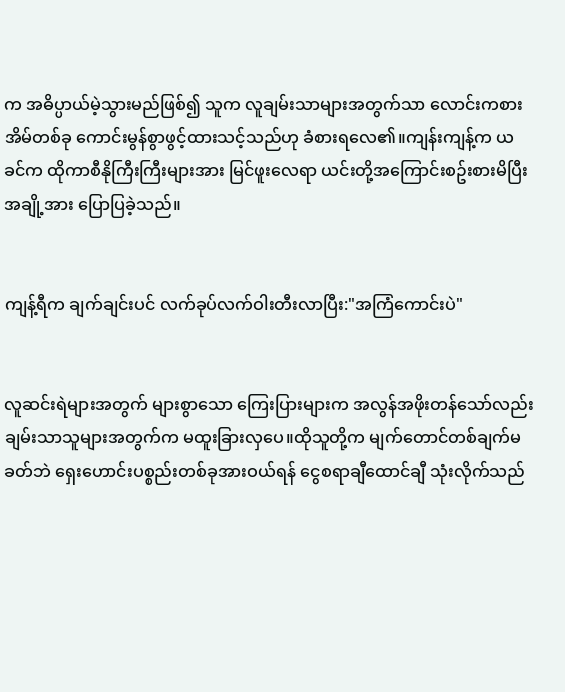က အဓိပ္ပာယ်မဲ့သွားမည်ဖြစ်၍ သူက လူချမ်းသာများအတွက်သာ လောင်းကစားအိမ်တစ်ခု ကောင်းမွန်စွာဖွင့်ထားသင့်သည်ဟု ခံစားရလေ၏။ကျန်းကျန့်က ယခင်က ထိုကာစီနိုကြီးကြီးများအား မြင်ဖူးလေရာ ယင်းတို့အကြောင်းစဥ်းစားမိပြီး အချို့အား ပြောပြခဲ့သည်။


ကျန့်ရီက ချက်ချင်းပင် လက်ခုပ်လက်ဝါးတီးလာပြီး:"အကြံကောင်းပဲ"


လူဆင်းရဲများအတွက် များစွာသော ကြေးပြားများက အလွန်အဖိုးတန်သော်လည်း ချမ်းသာသူများအတွက်က မထူးခြားလှပေ။ထိုသူတို့က မျက်တောင်တစ်ချက်မခတ်ဘဲ ရှေးဟောင်းပစ္စည်းတစ်ခုအားဝယ်ရန် ငွေစရာချီထောင်ချီ သုံးလိုက်သည်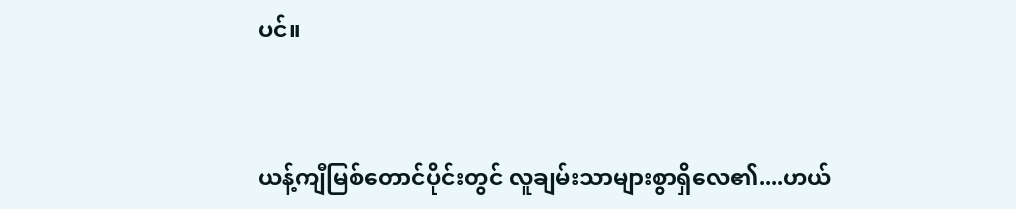ပင်။


ယန့်ကျီမြစ်တောင်ပိုင်းတွင် လူချမ်းသာများစွာရှိလေ၏....ဟယ်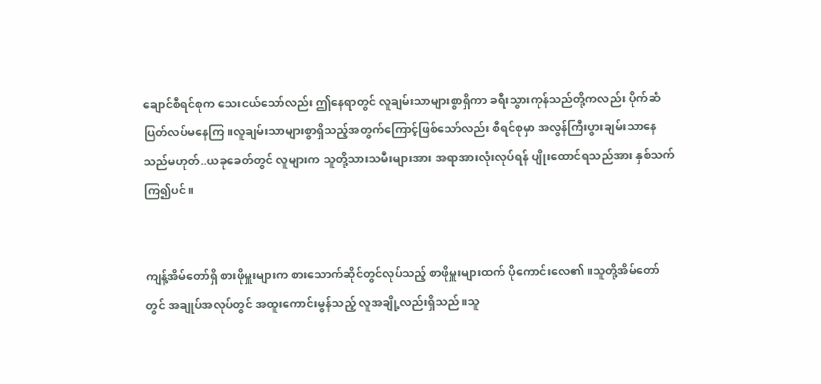ချောင်စီရင်စုက သေးငယ်သော်လည်း ဤနေရာတွင် လူချမ်းသာများစွာရှိကာ ခရီးသွားကုန်သည်တို့ကလည်း ပိုက်ဆံပြတ်လပ်မနေကြ။လူချမ်းသာများစွာရှိသည့်အတွက်ကြောင့်ဖြစ်သော်လည်း စီရင်စုမှာ အလွန်ကြီးပွားချမ်းသာနေသည်မဟုတ်..ယခုခေတ်တွင် လူများက သူတို့သားသမီးများအား အရာအားလုံးလုပ်ရန် ပျိုးထောင်ရသည်အား နှစ်သက်ကြ၍ပင်။


ကျန့်အိမ်တော်ရှိ စားဖိုမှူးများက စားသောက်ဆိုင်တွင်လုပ်သည့် စာဖိုမှူးများထက် ပိုကောင်းလေ၏။သူတို့အိမ်တော်တွင် အချုပ်အလုပ်တွင် အထူးကောင်းမွန်သည့် လူအချို့လည်းရှိသည်။သူ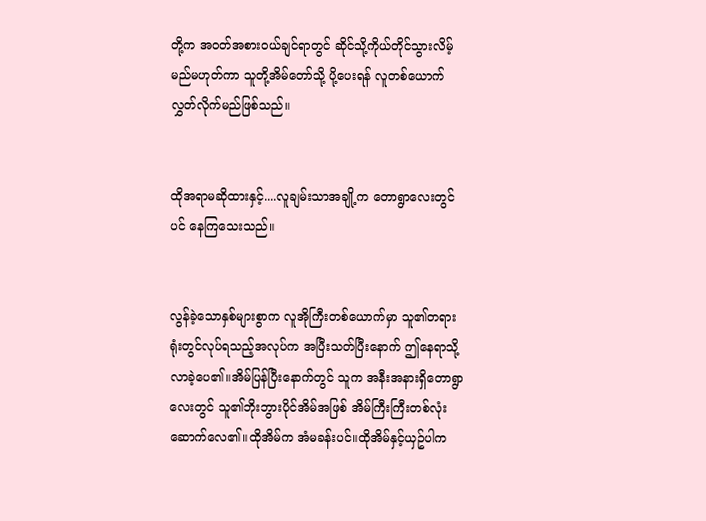တို့က အဝတ်အစားဝယ်ချင်ရာတွင် ဆိုင်သို့ကိုယ်တိုင်သွားလိမ့်မည်မဟုတ်ကာ သူတို့အိမ်တော်သို့ ပို့ပေးရန် လူတစ်ယောက်လွှတ်လိုက်မည်ဖြစ်သည်။


ထိုအရာမဆိုထားနှင့်....လူချမ်းသာအချို့က တောရွာလေးတွင်ပင် နေကြသေးသည်။


လွန်ခဲ့သောနှစ်များစွာက လူအိုကြီးတစ်ယောက်မှာ သူ၏တရားရုံးတွင်လုပ်ရသည့်အလုပ်က အပြီးသတ်ပြီးနောက် ဤနေရာသို့လာခဲ့ပေ၏။အိမ်ပြန်ပြီးနောက်တွင် သူက အနီးအနားရှိတောရွာလေးတွင် သူ၏ဘိုးဘွားပိုင်အိမ်အဖြစ် အိမ်ကြီးကြီးတစ်လုံးဆောက်လေ၏။ထိုအိမ်က အံမခန်းပင်။ထိုအိမ်နှင့်ယှဥ်ပါက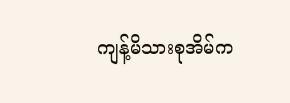ကျန့်မိသားစုအိမ်က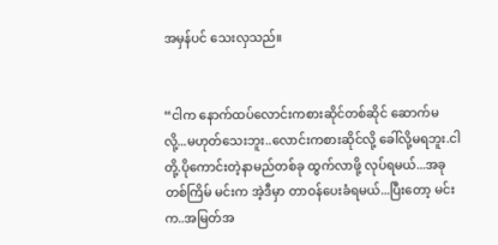အမှန်ပင် သေးလှသည်။


“ငါက နောက်ထပ်လောင်းကစားဆိုင်တစ်ဆိုင် ဆောက်မလို့...မဟုတ်သေးဘူး..လောင်းကစားဆိုင်လို့ ခေါ်လို့မရဘူး.ငါတို့.ပိုကောင်းတဲ့နာမည်တစ်ခု ထွက်လာဖို့ လုပ်ရမယ်...အခုတစ်ကြိမ် မင်းက အဲ့ဒီမှာ တာဝန်ပေးခံရမယ်...ပြီးတော့ မင်းက..အမြတ်အ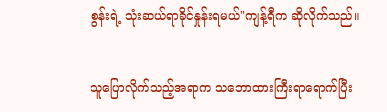စွန်းရဲ့ သုံးဆယ်ရာခိုင်နှုန်းရမယ်"ကျန့်ရီက ဆိုလိုက်သည်။


သူပြောလိုက်သည့်အရာက သဘောထားကြီးရာရောက်ပြီး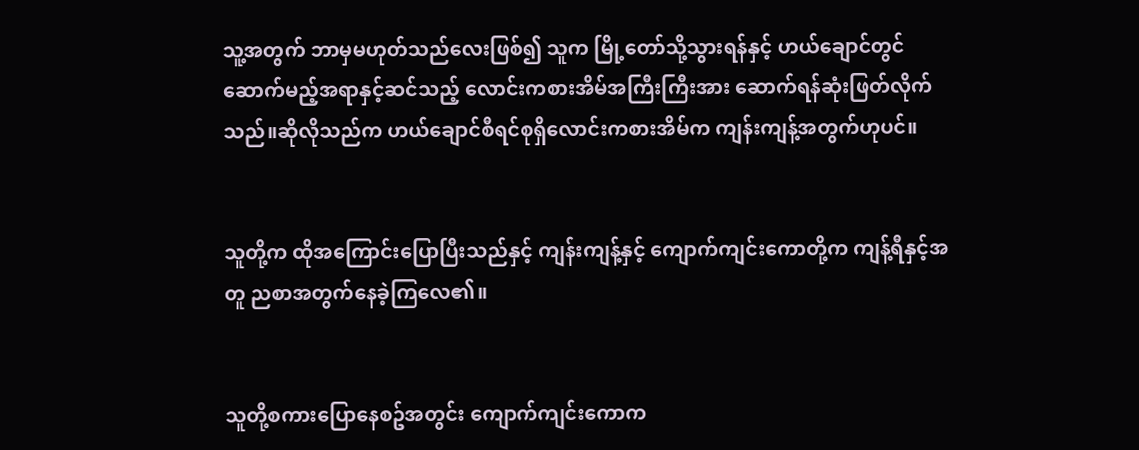သူ့အတွက် ဘာမှမဟုတ်သည်လေးဖြစ်၍ သူက မြို့တော်သို့သွားရန်နှင့် ဟယ်ချောင်တွင်ဆောက်မည့်အရာနှင့်ဆင်သည့် လောင်းကစားအိမ်အကြီးကြီးအား ဆောက်ရန်ဆုံးဖြတ်လိုက်သည်။ဆိုလိုသည်က ဟယ်ချောင်စီရင်စုရှိလောင်းကစားအိမ်က ကျန်းကျန့်အတွက်ဟုပင်။


သူတို့က ထိုအကြောင်းပြောပြီးသည်နှင့် ကျန်းကျန့်နှင့် ကျောက်ကျင်းကောတို့က ကျန့်ရီနှင့်အတူ ညစာအတွက်နေခဲ့ကြလေ၏။


သူတို့စကားပြောနေစဥ်အတွင်း ကျောက်ကျင်းကောက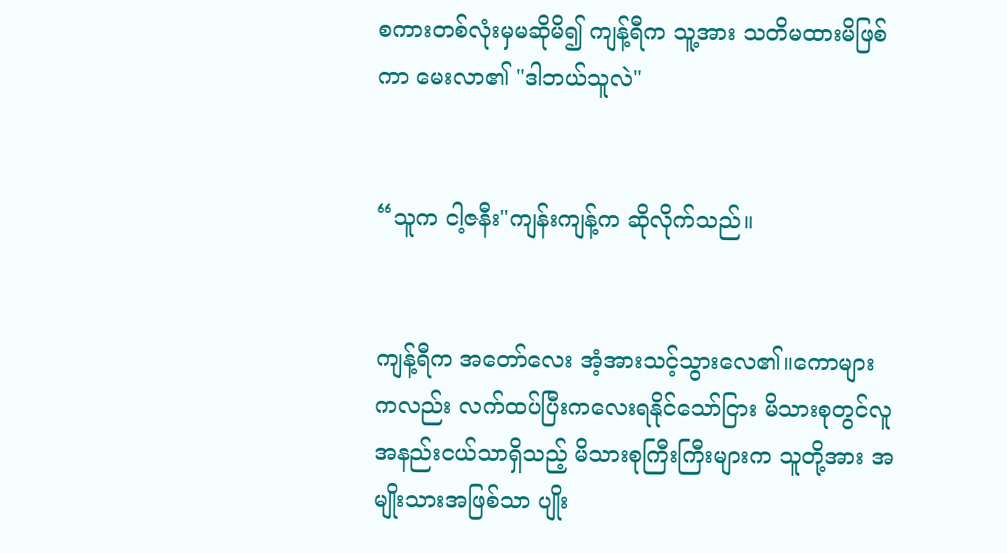စကားတစ်လုံးမှမဆိုမိ၍ ကျန့်ရီက သူ့အား သတိမထားမိဖြစ်ကာ မေးလာ၏ "ဒါဘယ်သူလဲ"


“သူက ငါ့ဇနီး"ကျန်းကျန့်က ဆိုလိုက်သည်။


ကျန့်ရီက အတော်လေး အံ့အားသင့်သွားလေ၏။ကောများကလည်း လက်ထပ်ပြီးကလေးရနိုင်သော်ငြား မိသားစုတွင်လူအနည်းငယ်သာရှိသည့် မိသားစုကြီးကြီးများက သူတို့အား အမျိုးသားအဖြစ်သာ ပျိုး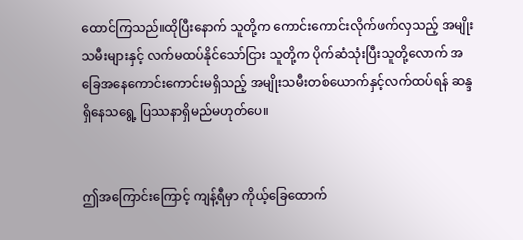ထောင်ကြသည်။ထိုပြီးနောက် သူတို့က ကောင်းကောင်းလိုက်ဖက်လှသည့် အမျိုးသမီးများနှင့် လက်မထပ်နိုင်သော်ငြား သူတို့က ပိုက်ဆံသုံးပြီးသူတို့လောက် အခြေအနေကောင်းကောင်းမရှိသည့် အမျိုးသမီးတစ်ယောက်နှင့်လက်ထပ်ရန် ဆန္ဒရှိနေသရွေ့ ပြဿနာရှိမည်မဟုတ်ပေ။


ဤအကြောင်းကြောင့် ကျန့်ရီမှာ ကိုယ့်ခြေထောက်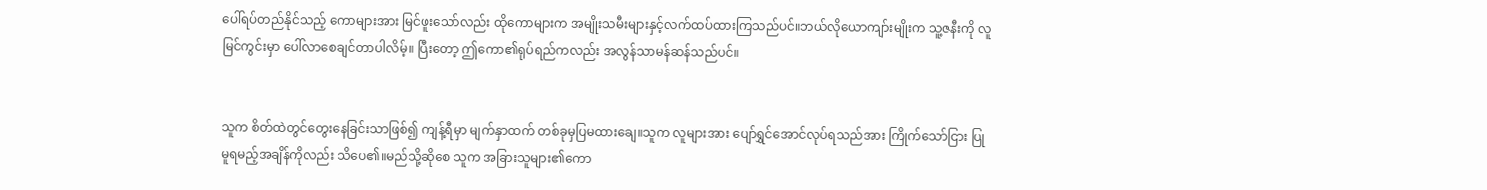ပေါ်ရပ်တည်နိုင်သည့် ကောများအား မြင်ဖူးသော်လည်း ထိုကောများက အမျိုးသမီးများနှင့်လက်ထပ်ထားကြသည်ပင်။ဘယ်လိုယောကျာ်းမျိုးက သူ့ဇနီးကို လူမြင်ကွင်းမှာ ပေါ်လာစေချင်တာပါလိမ့်။ ပြီးတော့ ဤကော၏ရုပ်ရည်ကလည်း အလွန်သာမန်ဆန်သည်ပင်။


သူက စိတ်ထဲတွင်တွေးနေခြင်းသာဖြစ်၍ ကျန့်ရီမှာ မျက်နှာထက် တစ်ခုမှပြမထားချေ။သူက လူများအား ပျော်ရွှင်အောင်လုပ်ရသည်အား ကြိုက်သော်ငြား ပြုမူရမည့်အချိန်ကိုလည်း သိပေ၏။မည်သို့ဆိုစေ သူက အခြားသူများ၏ကော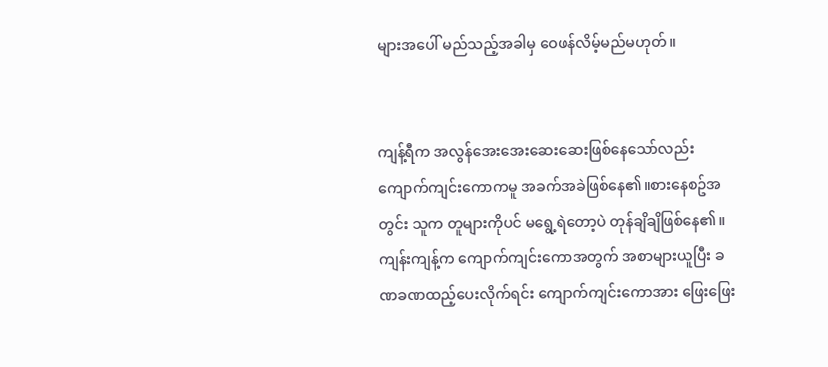များအပေါ် မည်သည့်အခါမှ ဝေဖန်လိမ့်မည်မဟုတ်။


ကျန့်ရီက အလွန်အေးအေးဆေးဆေးဖြစ်နေသော်လည်း ကျောက်ကျင်းကောကမူ အခက်အခဲဖြစ်နေ၏။စားနေစဥ်အတွင်း သူက တူများကိုပင် မရွေ့ရဲတော့ပဲ တုန်ချိချိဖြစ်နေ၏။ကျန်းကျန့်က ကျောက်ကျင်းကောအတွက် အစာများယူပြီး ခဏခဏထည့်ပေးလိုက်ရင်း ကျောက်ကျင်းကောအား ဖြေးဖြေး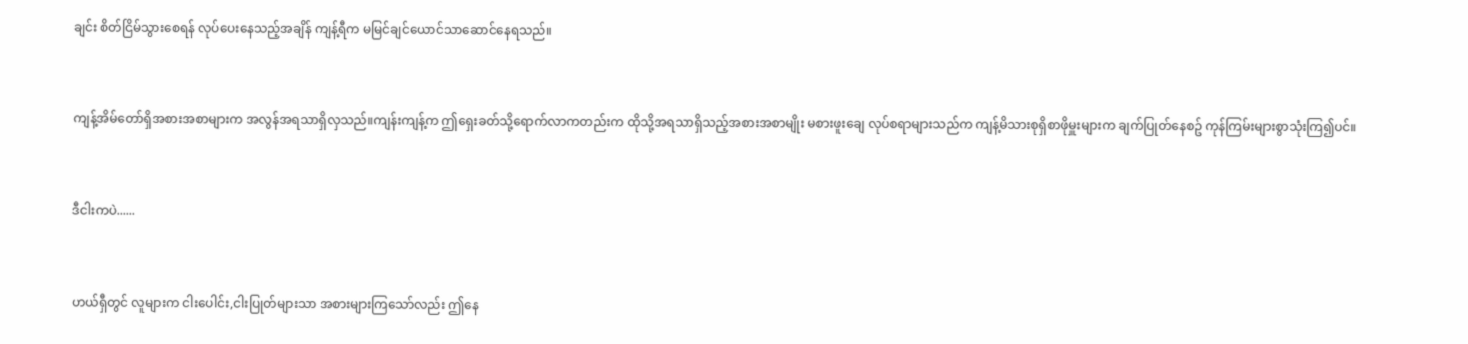ချင်း စိတ်ငြိမ်သွားစေရန် လုပ်ပေးနေသည့်အချိန် ကျန့်ရီက မမြင်ချင်ယောင်သာဆောင်နေရသည်။


ကျန့်အိမ်တော်ရှိအစားအစာများက အလွန်အရသာရှိလှသည်။ကျန်းကျန့်က ဤရှေးခတ်သို့ရောက်လာကတည်းက ထိုသို့အရသာရှိသည့်အစားအစာမျိုး မစားဖူးချေ လုပ်စရာများသည်က ကျန့်မိသားစုရှိစာဖိုမှူးများက ချက်ပြုတ်နေစဥ် ကုန်ကြမ်းများစွာသုံးကြ၍ပင်။


ဒီငါးကပဲ......


ဟယ်ရှီတွင် လူများက ငါးပေါင်း,ငါးပြုတ်များသာ အစားများကြသော်လည်း ဤနေ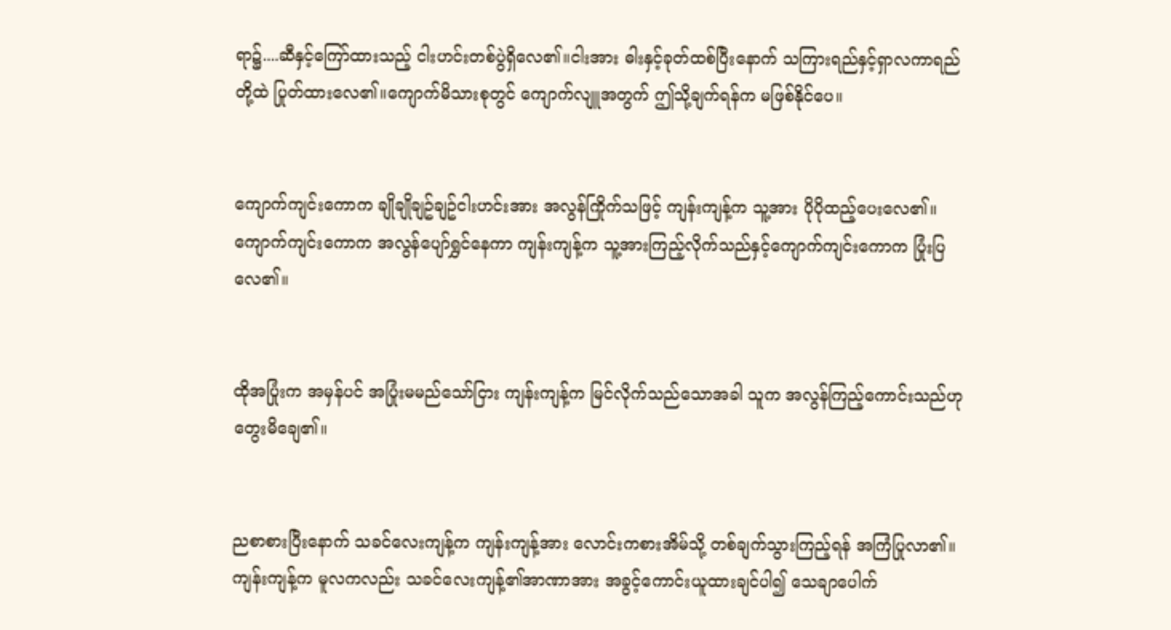ရာ၌....ဆီနှင့်ကြော်ထားသည့် ငါးဟင်းတစ်ပွဲရှိလေ၏။ငါးအား ဓါးနှင့်ခုတ်ထစ်ပြီးနောက် သကြားရည်နှင့်ရှာလကာရည်တို့ထဲ ပြုတ်ထားလေ၏။ကျောက်မိသားစုတွင် ကျောက်လျူအတွက် ဤသို့ချက်ရန်က မဖြစ်နိုင်ပေ။


ကျောက်ကျင်းကောက ချိုချိုချဥ်ချဥ်ငါးဟင်းအား အလွန်ကြိုက်သဖြင့် ကျန်းကျန့်က သူ့အား ပိုပိုထည့်ပေးလေ၏။ကျောက်ကျင်းကောက အလွန်ပျော်ရွှင်နေကာ ကျန်းကျန့်က သူ့အားကြည့်လိုက်သည်နှင့်ကျောက်ကျင်းကောက ပြုံးပြလေ၏။


ထိုအပြုံးက အမှန်ပင် အပြုံးမမည်သော်ငြား ကျန်းကျန့်က မြင်လိုက်သည်သောအခါ သူက အလွန်ကြည့်ကောင်းသည်ဟု တွေးမိချေ၏။


ညစာစားပြီးနောက် သခင်လေးကျန့်က ကျန်းကျန့်အား လောင်းကစားအိမ်သို့ တစ်ချက်သွားကြည့်ရန် အကြံပြုလာ၏။ကျန်းကျန့်က မူလကလည်း သခင်လေးကျန့်၏အာဏာအား အခွင့်ကောင်းယူထားချင်ပါ၍ သေချာပေါက်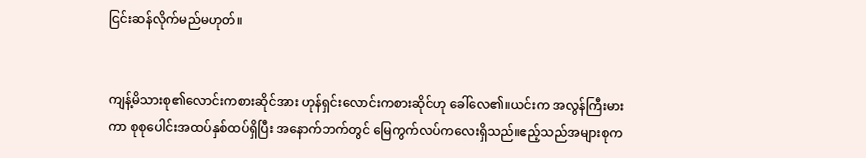ငြင်းဆန်လိုက်မည်မဟုတ်။


ကျန့်မိသားစု၏လောင်းကစားဆိုင်အား ဟုန်ရှင်းလောင်းကစားဆိုင်ဟု ခေါ်လေ၏။ယင်းက အလွန်ကြီးမားကာ စုစုပေါင်းအထပ်နှစ်ထပ်ရှိပြီး အနောက်ဘက်တွင် မြေကွက်လပ်ကလေးရှိသည်။ဧည့်သည်အများစုက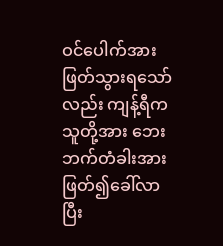ဝင်ပေါက်အားဖြတ်သွားရသော်လည်း ကျန့်ရီက သူတို့အား ဘေးဘက်တံခါးအားဖြတ်၍ခေါ်လာပြီး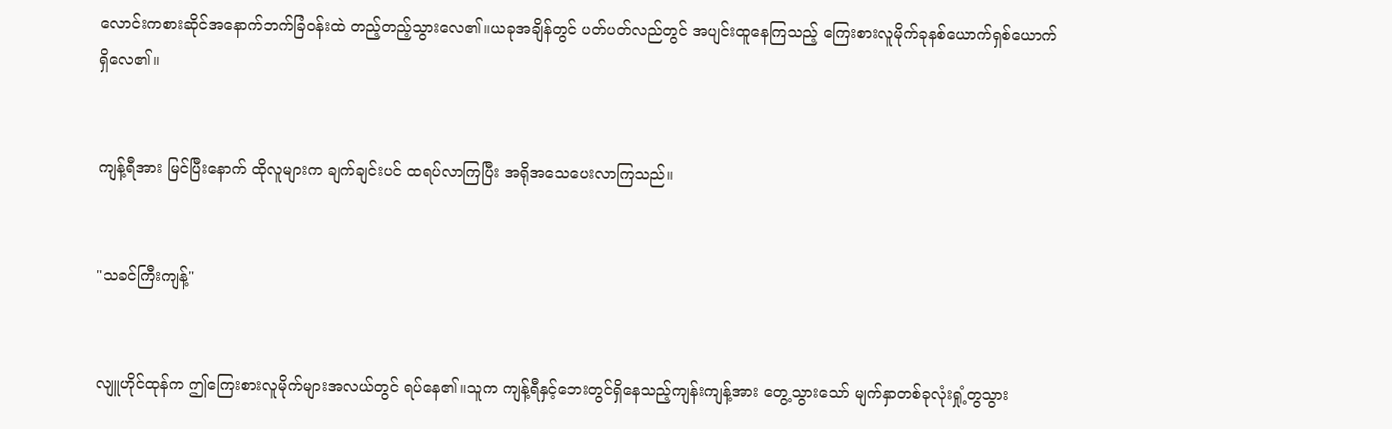လောင်းကစားဆိုင်အနောက်ဘက်ခြံဝန်းထဲ တည့်တည့်သွားလေ၏။ယခုအချိန်တွင် ပတ်ပတ်လည်တွင် အပျင်းထူနေကြသည့် ကြေးစားလူမိုက်ခုနစ်ယောက်ရှစ်ယောက် ရှိလေ၏။


ကျန့်ရီအား မြင်ပြီးနောက် ထိုလူများက ချက်ချင်းပင် ထရပ်လာကြပြီး အရိုအသေပေးလာကြသည်။


"သခင်ကြီးကျန့်"


လျူဟိုင်ထုန်က ဤကြေးစားလူမိုက်များအလယ်တွင် ရပ်နေ၏။သူက ကျန့်ရီနှင့်ဘေးတွင်ရှိနေသည့်ကျန်းကျန့်အား တွေ့သွားသော် မျက်နှာတစ်ခုလုံးရှုံ့တွသွား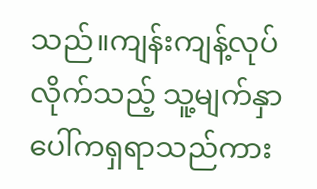သည်။ကျန်းကျန့်လုပ်လိုက်သည့် သူ့မျက်နှာပေါ်ကရှရာသည်ကား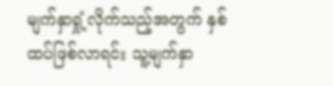မျက်နှာရှုံ့လိုက်သည့်အတွက် နှစ်ထပ်ဖြစ်လာရင်း သူ့မျက်နှာ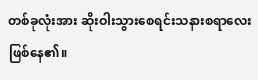တစ်ခုလုံးအား ဆိုးဝါးသွားစေရင်းသနားစရာလေးဖြစ်နေ၏။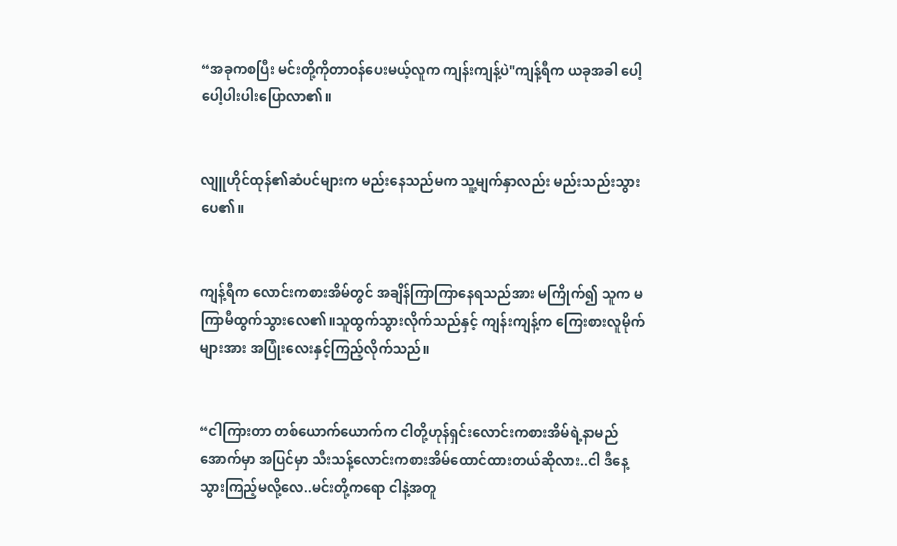“အခုကစပြီး မင်းတို့ကိုတာဝန်ပေးမယ့်လူက ကျန်းကျန့်ပဲ"ကျန့်ရီက ယခုအခါ ပေါ့ပေါ့ပါးပါးပြောလာ၏။


လျူဟိုင်ထုန်၏ဆံပင်များက မည်းနေသည်မက သူ့မျက်နှာလည်း မည်းသည်းသွားပေ၏။


ကျန့်ရီက လောင်းကစားအိမ်တွင် အချိန်ကြာကြာနေရသည်အား မကြိုက်၍ သူက မကြာမီထွက်သွားလေ၏။သူထွက်သွားလိုက်သည်နှင့် ကျန်းကျန့်က ကြေးစားလူမိုက်များအား အပြုံးလေးနှင့်ကြည့်လိုက်သည်။


“ငါကြားတာ တစ်ယောက်ယောက်က ငါတို့ဟုန်ရှင်းလောင်းကစားအိမ်ရဲ့နာမည်အောက်မှာ အပြင်မှာ သီးသန့်လောင်းကစားအိမ်ထောင်ထားတယ်ဆိုလား..ငါ ဒီနေ့ သွားကြည့်မလို့လေ..မင်းတို့ကရော ငါနဲ့အတူ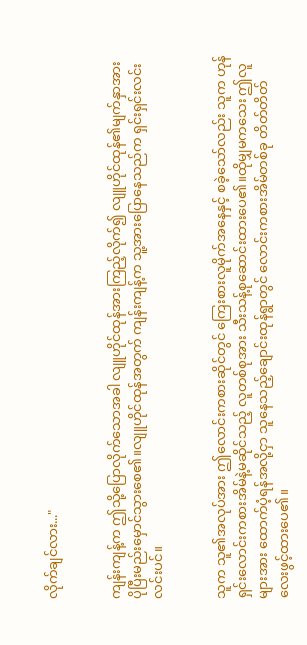လိုက်ချင်လား..."


ကျန်းကျန့်က ဤသို့ပြောလိုက်သောအခါ လျူဟိုင်ထုန်အားကြည့်လိုက်၍ လျူဟိုင်ထုန်၏မျက်နှာအား ပိုပြီးမည်းမှောင်သွားစေ၏။လျူဟိုင်ထုန်အတွက် ကျန်းကျန့်က သူ့အားပြောနေသည်က ရှင်းရှင်းလင်းလင်းပင်။


သူက သူ၏အလုပ်အား ဤလောင်းကစားဆိုင်တွင် ကြေးစားလူမိုက်အနေနှင့် စခဲ့သော်လည်း သူက ဟုန်ရှင်းလောင်းကစားအိမ်နဲ့မဆိုင်သည့် လူတစ်စုအား သီးသန့်စုဆောင်းထားပေ၏။ထိုမျှမကသေး ဤလူများအား ထောက်ပံ့ရန်အလို့ငှာ သူနေသည့်ချောင်းထုန်ရွာတွင် လောင်းကစားအိမ်တစ်ခု တိတ်တိတ်လေးဖွင့်ထားပေ၏။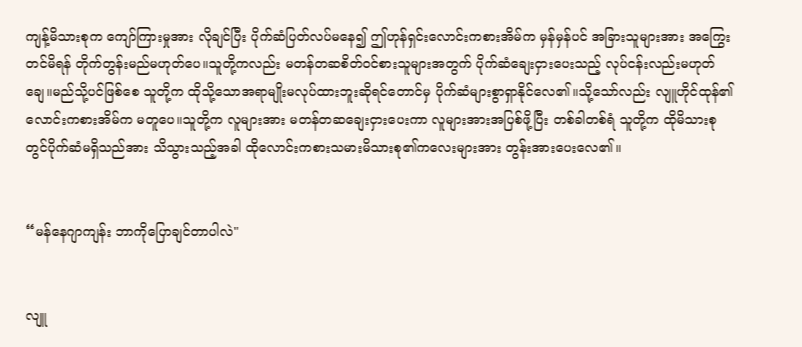ကျန့်မိသားစုက ကျော်ကြားမှုအား လိုချင်ပြီး ပိုက်ဆံပြတ်လပ်မနေ၍ ဤဟုန်ရှင်းလောင်းကစားအိမ်က မှန်မှန်ပင် အခြားသူများအား အကြွေးတင်မိရန် တိုက်တွန်းမည်မဟုတ်ပေ။သူတို့ကလည်း မတန်တဆစိတ်ဝင်စားသူများအတွက် ပိုက်ဆံချေးငှားပေးသည့် လုပ်ငန်းလည်းမဟုတ်ချေ။မည်သို့ပင်ဖြစ်စေ သူတို့က ထိုသို့သောအရာမျိုးမလုပ်ထားဘူးဆိုရင်တောင်မှ ပိုက်ဆံများစွာရှာနိုင်လေ၏။သို့သော်လည်း လျူဟိုင်ထုန်၏လောင်းကစားအိမ်က မတူပေ။သူတို့က လူများအား မတန်တဆချေးငှားပေးကာ လူများအားအပြစ်ဖို့ပြီး တစ်ခါတစ်ရံ သူတို့က ထိုမိသားစုတွင်ပိုက်ဆံမရှိသည်အား သိသွားသည့်အခါ ထိုလောင်းကစားသမားမိသားစု၏ကလေးများအား တွန်းအားပေးလေ၏။


“မန်နေဂျာကျန်း ဘာကိုပြောချင်တာပါလဲ"


လျူ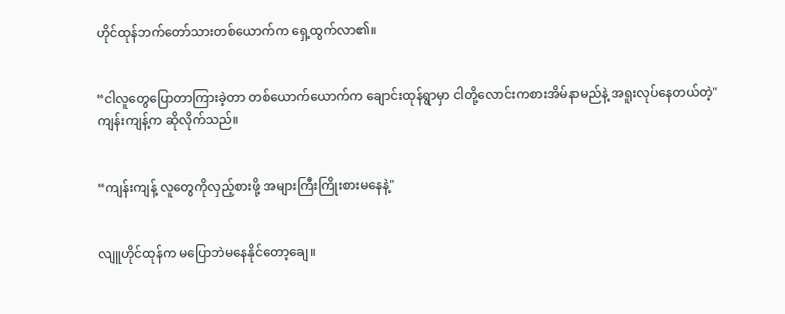ဟိုင်ထုန်ဘက်တော်သားတစ်ယောက်က ရှေ့ထွက်လာ၏။


“ငါလူတွေပြောတာကြားခဲ့တာ တစ်ယောက်ယောက်က ချောင်းထုန်ရွာမှာ ငါတို့လောင်းကစားအိမ်နာမည်နဲ့ အရူးလုပ်နေတယ်တဲ့"ကျန်းကျန့်က ဆိုလိုက်သည်။


“ကျန်းကျန့် လူတွေကိုလှည့်စားဖို့ အများကြီးကြိုးစားမနေနဲ့"


လျူဟိုင်ထုန်က မပြောဘဲမနေနိုင်တော့ချေ။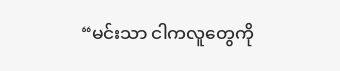“မင်းသာ ငါကလူတွေကို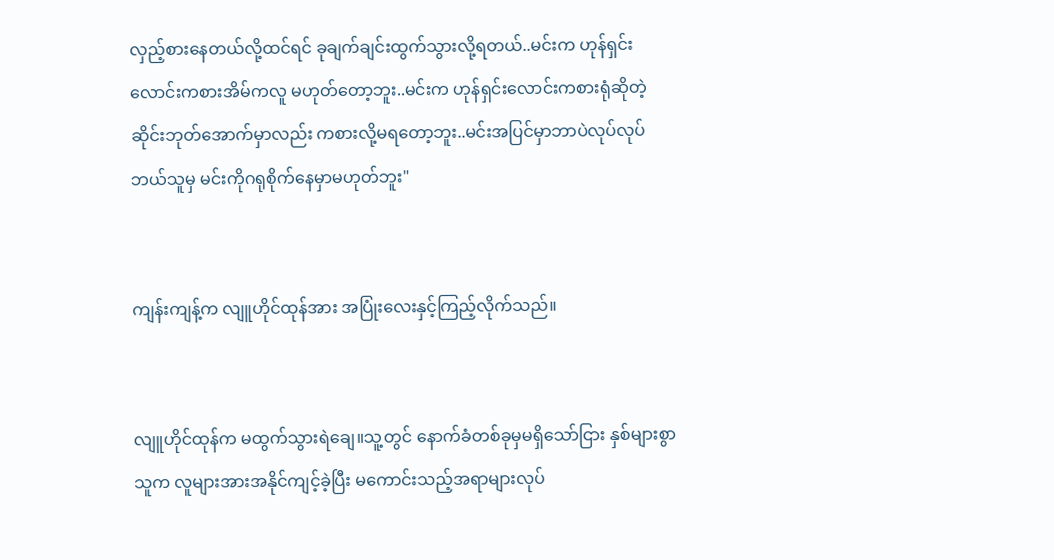လှည့်စားနေတယ်လို့ထင်ရင် ခုချက်ချင်းထွက်သွားလို့ရတယ်..မင်းက ဟုန်ရှင်းလောင်းကစားအိမ်ကလူ မဟုတ်တော့ဘူး..မင်းက ဟုန်ရှင်းလောင်းကစားရုံဆိုတဲ့ဆိုင်းဘုတ်အောက်မှာလည်း ကစားလို့မရတော့ဘူး..မင်းအပြင်မှာဘာပဲလုပ်လုပ် ဘယ်သူမှ မင်းကိုဂရုစိုက်နေမှာမဟုတ်ဘူး"


ကျန်းကျန့်က လျူဟိုင်ထုန်အား အပြုံးလေးနှင့်ကြည့်လိုက်သည်။


လျူဟိုင်ထုန်က မထွက်သွားရဲချေ။သူ့တွင် နောက်ခံတစ်ခုမှမရှိသော်ငြား နှစ်များစွာ သူက လူများအားအနိုင်ကျင့်ခဲ့ပြီး မကောင်းသည့်အရာများလုပ်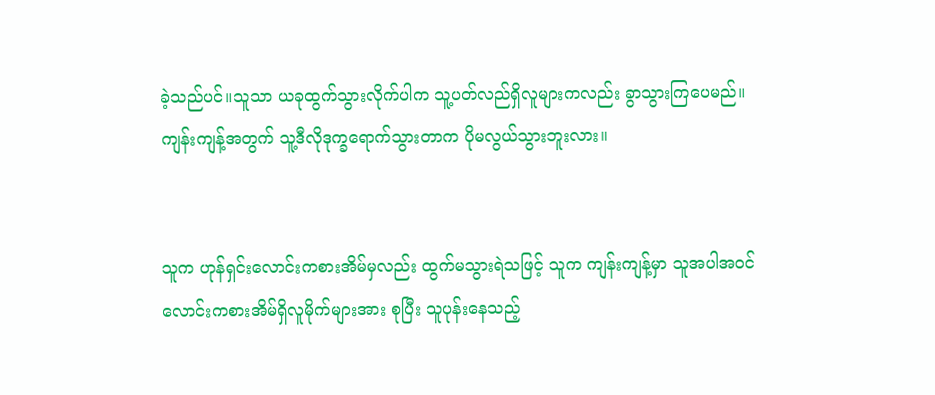ခဲ့သည်ပင်။သူသာ ယခုထွက်သွားလိုက်ပါက သူ့ပတ်လည်ရှိလူများကလည်း ခွာသွားကြပေမည်။ကျန်းကျန့်အတွက် သူ့ဒီလိုဒုက္ခရောက်သွားတာက ပိုမလွယ်သွားဘူးလား။


သူက ဟုန်ရှင်းလောင်းကစားအိမ်မှလည်း ထွက်မသွားရဲသဖြင့် သူက ကျန်းကျန့်မှာ သူအပါအဝင်လောင်းကစားအိမ်ရှိလူမိုက်များအား စုပြီး သူပုန်းနေသည့်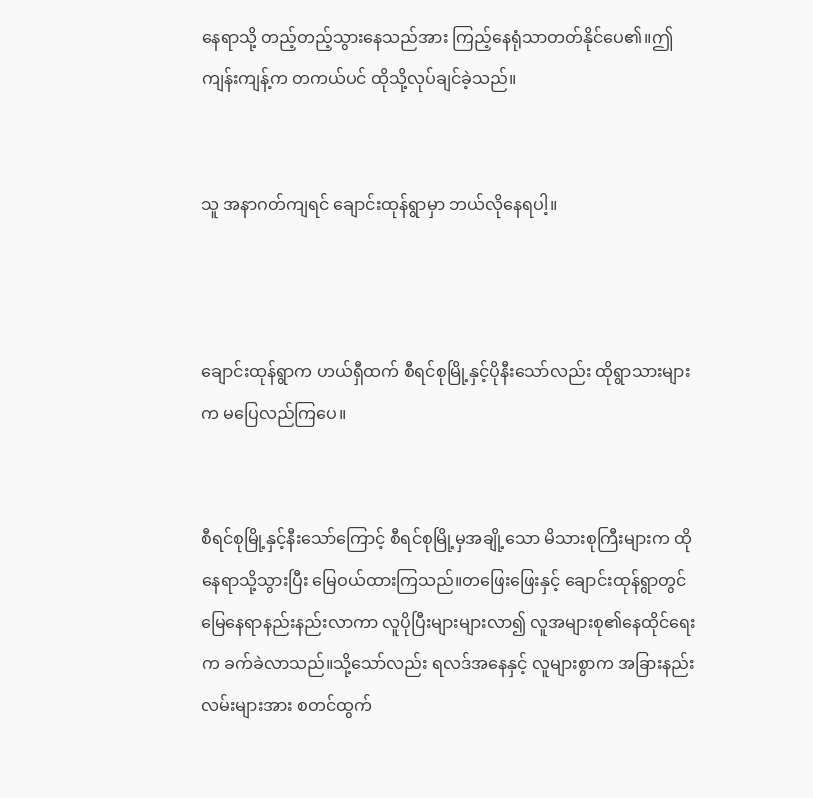နေရာသို့ တည့်တည့်သွားနေသည်အား ကြည့်နေရုံသာတတ်နိုင်ပေ၏။ဤကျန်းကျန့်က တကယ်ပင် ထိုသို့လုပ်ချင်ခဲ့သည်။


သူ အနာဂတ်ကျရင် ချောင်းထုန်ရွာမှာ ဘယ်လိုနေရပါ့။



ချောင်းထုန်ရွာက ဟယ်ရှီထက် စီရင်စုမြို့နှင့်ပိုနီးသော်လည်း ထိုရွာသားများက မပြေလည်ကြပေ။


စီရင်စုမြို့နှင့်နီးသော်ကြောင့် စီရင်စုမြို့မှအချို့သော မိသားစုကြီးများက ထိုနေရာသို့သွားပြီး မြေဝယ်ထားကြသည်။တဖြေးဖြေးနှင့် ချောင်းထုန်ရွာတွင် မြေနေရာနည်းနည်းလာကာ လူပိုပြီးများများလာ၍ လူအများစု၏နေထိုင်ရေးက ခက်ခဲလာသည်။သို့သော်လည်း ရလဒ်အနေနှင့် လူများစွာက အခြားနည်းလမ်းများအား စတင်ထွက်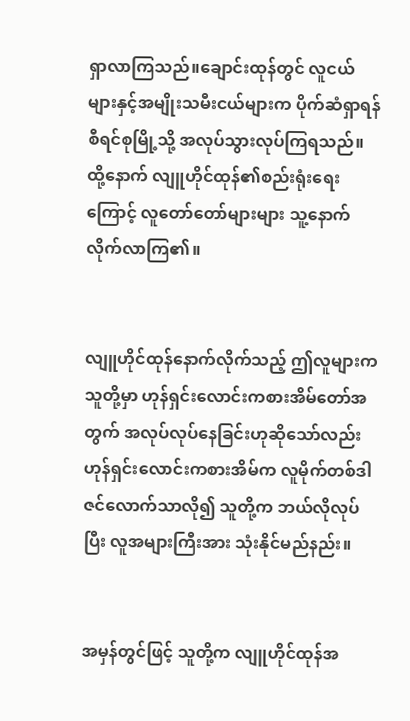ရှာလာကြသည်။ချောင်းထုန်တွင် လူငယ်များနှင့်အမျိုးသမီးငယ်များက ပိုက်ဆံရှာရန် စီရင်စုမြို့သို့ အလုပ်သွားလုပ်ကြရသည်။ထို့နောက် လျူဟိုင်ထုန်၏စည်းရုံးရေးကြောင့် လူတော်တော်များများ သူ့နောက်လိုက်လာကြ၏။


လျူဟိုင်ထုန်နောက်လိုက်သည့် ဤလူများက သူတို့မှာ ဟုန်ရှင်းလောင်းကစားအိမ်တော်အတွက် အလုပ်လုပ်နေခြင်းဟုဆိုသော်လည်း ဟုန်ရှင်းလောင်းကစားအိမ်က လူမိုက်တစ်ဒါဇင်လောက်သာလို၍ သူတို့က ဘယ်လိုလုပ်ပြီး လူအများကြီးအား သုံးနိုင်မည်နည်း။


အမှန်တွင်ဖြင့် သူတို့က လျူဟိုင်ထုန်အ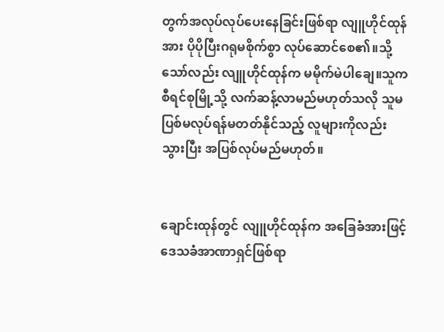တွက်အလုပ်လုပ်ပေးနေခြင်းဖြစ်ရာ လျူဟိုင်ထုန်အား ပိုပိုပြီးဂရုမစိုက်စွာ လုပ်ဆောင်စေ၏။သို့သော်လည်း လျူဟိုင်ထုန်က မမိုက်မဲပါချေ။သူက စီရင်စုမြို့သို့ လက်ဆန့်လာမည်မဟုတ်သလို သူမပြစ်မလုပ်ရန်မတတ်နိုင်သည့် လူများကိုလည်း သွားပြီး အပြစ်လုပ်မည်မဟုတ်။


ချောင်းထုန်တွင် လျူဟိုင်ထုန်က အခြေခံအားဖြင့် ဒေသခံအာဏာရှင်ဖြစ်ရာ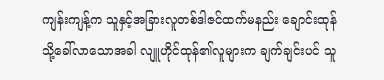ကျန်းကျန့်က သူနှင့်အခြားလူတစ်ဒါဇင်ထက်မနည်း ချောင်းထုန်သို့ခေါ်လာသောအခါ လျူဟိုင်ထုန်၏လူများက ချက်ချင်းပင် သူ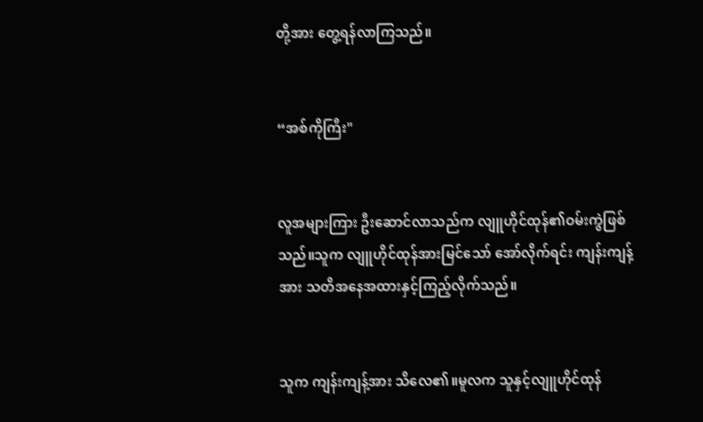တို့အား တွေ့ရန်လာကြသည်။


“အစ်ကိုကြီး"


လူအများကြား ဦးဆောင်လာသည်က လျူဟိုင်ထုန်၏ဝမ်းကွဲဖြစ်သည်။သူက လျူဟိုင်ထုန်အားမြင်သော် အော်လိုက်ရင်း ကျန်းကျန့်အား သတိအနေအထားနှင့်ကြည့်လိုက်သည်။


သူက ကျန်းကျန့်အား သိလေ၏။မူလက သူနှင့်လျူဟိုင်ထုန်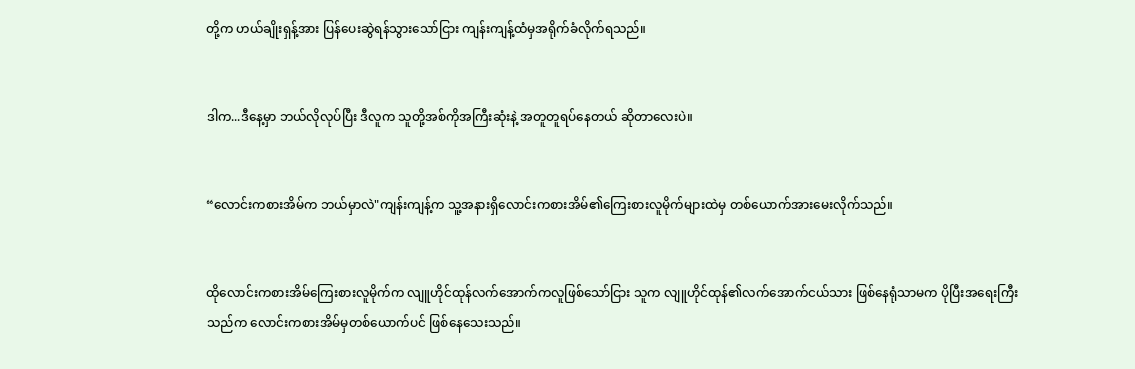တို့က ဟယ်ချိုးရှန့်အား ပြန်ပေးဆွဲရန်သွားသော်ငြား ကျန်းကျန့်ထံမှအရိုက်ခံလိုက်ရသည်။


ဒါက...ဒီနေ့မှာ ဘယ်လိုလုပ်ပြီး ဒီလူက သူတို့အစ်ကိုအကြီးဆုံးနဲ့ အတူတူရပ်နေတယ် ဆိုတာလေးပဲ။


“လောင်းကစားအိမ်က ဘယ်မှာလဲ"ကျန်းကျန့်က သူ့အနားရှိလောင်းကစားအိမ်၏ကြေးစားလူမိုက်များထဲမှ တစ်ယောက်အားမေးလိုက်သည်။


ထိုလောင်းကစားအိမ်ကြေးစားလူမိုက်က လျူဟိုင်ထုန်လက်အောက်ကလူဖြစ်သော်ငြား သူက လျူဟိုင်ထုန်၏လက်အောက်ငယ်သား ဖြစ်နေရုံသာမက ပိုပြီးအရေးကြီးသည်က လောင်းကစားအိမ်မှတစ်ယောက်ပင် ဖြစ်နေသေးသည်။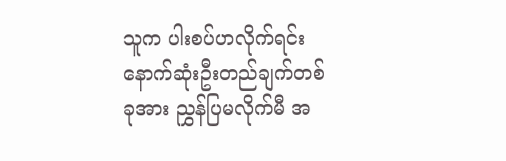သူက ပါးစပ်ဟလိုက်ရင်း နောက်ဆုံးဦးတည်ချက်တစ်ခုအား ညွှန်ပြမလိုက်မီ အ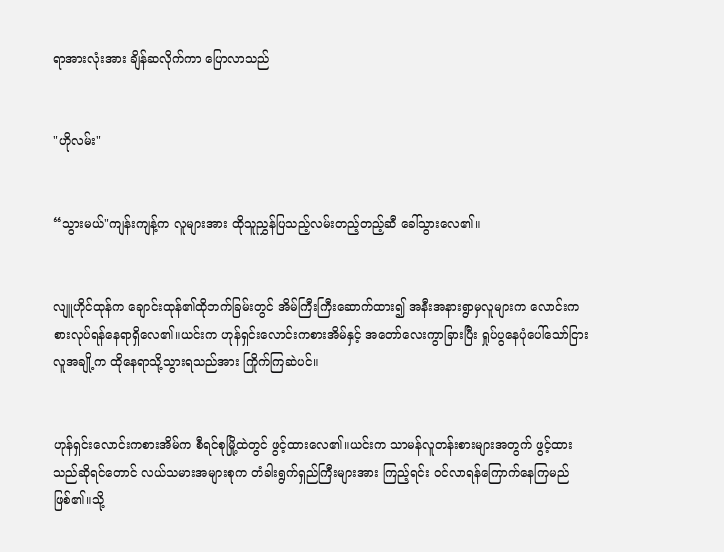ရာအားလုံးအား ချိန်ဆလိုက်ကာ ပြောလာသည်


"ဟိုလမ်း"


“သွားမယ်"ကျန်းကျန့်က လူများအား ထိုသူညွှန်ပြသည့်လမ်းတည့်တည့်ဆီ ခေါ်သွားလေ၏။


လျူဟိုင်ထုန်က ချောင်းထုန်၏ထိုဘက်ခြမ်းတွင် အိမ်ကြီးကြီးဆောက်ထား၍ အနီးအနားရွာမှလူများက လောင်းကစားလုပ်ရန်နေရာရှိလေ၏။ယင်းက ဟုန်ရှင်းလောင်းကစားအိမ်နှင့် အတော်လေးကွာခြားပြီး ရှုပ်ပွနေပုံပေါ်သော်ငြား လူအချို့က ထိုနေရာသို့သွားရသည်အား ကြိုက်ကြဆဲပင်။


ဟုန်ရှင်းလောင်းကစားအိမ်က စီရင်စုမြို့ထဲတွင် ဖွင့်ထားလေ၏။ယင်းက သာမန်လူတန်းစားများအတွက် ဖွင့်ထားသည်ဆိုရင်တောင် လယ်သမားအများစုက တံခါးရွက်ရှည်ကြီးများအား ကြည့်ရင်း ဝင်လာရန်ကြောက်နေကြမည်ဖြစ်၏။သို့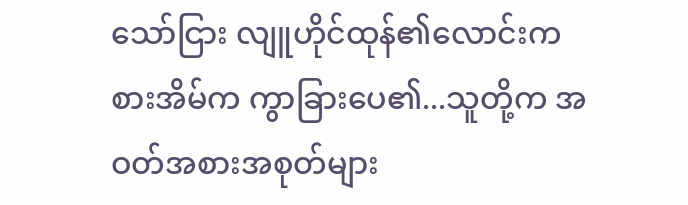သော်ငြား လျူဟိုင်ထုန်၏လောင်းကစားအိမ်က ကွာခြားပေ၏...သူတို့က အဝတ်အစားအစုတ်များ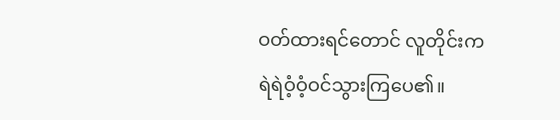ဝတ်ထားရင်တောင် လူတိုင်းက ရဲရဲဝံ့ဝံ့ဝင်သွားကြပေ၏။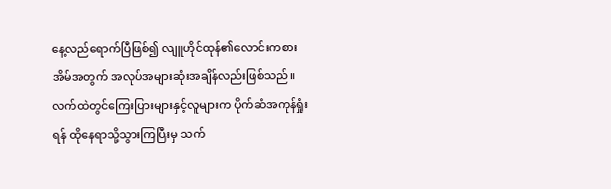နေ့လည်ရောက်ပြီဖြစ်၍ လျူဟိုင်ထုန်၏လောင်းကစားအိမ်အတွက် အလုပ်အများဆုံးအချိန်လည်းဖြစ်သည်။လက်ထဲတွင်ကြေးပြားများနှင့်လူများက ပိုက်ဆံအကုန်ရှုံးရန် ထိုနေရာသို့သွားကြပြီးမှ သက်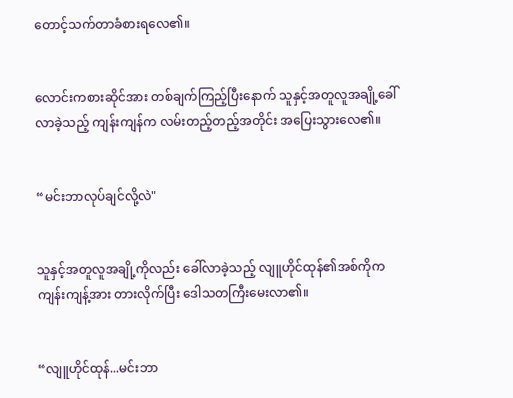တောင့်သက်တာခံစားရလေ၏။


လောင်းကစားဆိုင်အား တစ်ချက်ကြည့်ပြီးနောက် သူနှင့်အတူလူအချို့ခေါ်လာခဲ့သည့် ကျန်းကျန်က လမ်းတည့်တည့်အတိုင်း အပြေးသွားလေ၏။


“မင်းဘာလုပ်ချင်လို့လဲ"


သူနှင့်အတူလူအချို့ကိုလည်း ခေါ်လာခဲ့သည့် လျူဟိုင်ထုန်၏အစ်ကိုက ကျန်းကျန့်အား တားလိုက်ပြီး ဒေါသတကြီးမေးလာ၏။


“လျူဟိုင်ထုန်...မင်းဘာ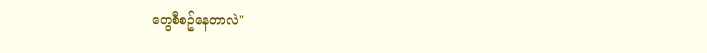တွေစီစဥ်နေတာလဲ"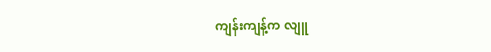ကျန်းကျန့်က လျူ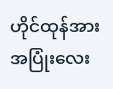ဟိုင်ထုန်အား အပြုံးလေး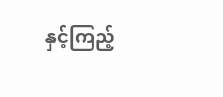နှင့်ကြည့်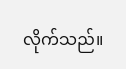လိုက်သည်။